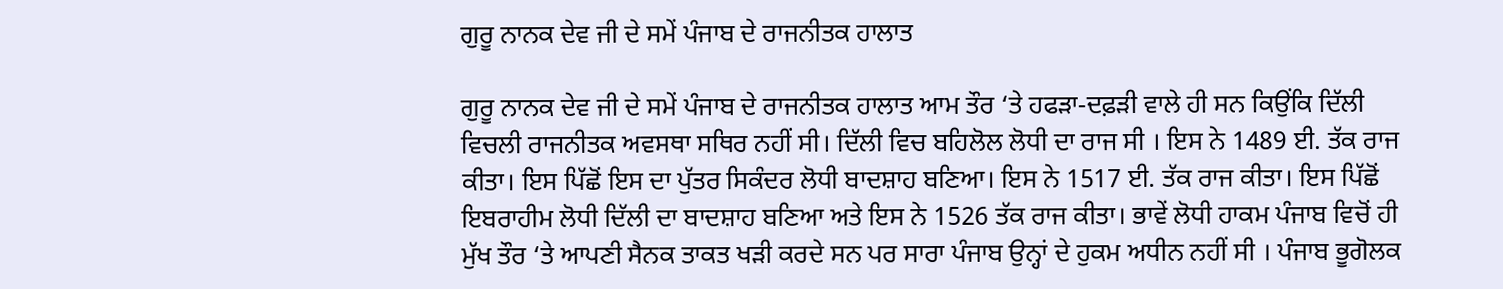ਗੁਰੂ ਨਾਨਕ ਦੇਵ ਜੀ ਦੇ ਸਮੇਂ ਪੰਜਾਬ ਦੇ ਰਾਜਨੀਤਕ ਹਾਲਾਤ

ਗੁਰੂ ਨਾਨਕ ਦੇਵ ਜੀ ਦੇ ਸਮੇਂ ਪੰਜਾਬ ਦੇ ਰਾਜਨੀਤਕ ਹਾਲਾਤ ਆਮ ਤੌਰ ‘ਤੇ ਹਫੜਾ-ਦਫ਼ੜੀ ਵਾਲੇ ਹੀ ਸਨ ਕਿਉਂਕਿ ਦਿੱਲੀ ਵਿਚਲੀ ਰਾਜਨੀਤਕ ਅਵਸਥਾ ਸਥਿਰ ਨਹੀਂ ਸੀ। ਦਿੱਲੀ ਵਿਚ ਬਹਿਲੋਲ ਲੋਧੀ ਦਾ ਰਾਜ ਸੀ । ਇਸ ਨੇ 1489 ਈ. ਤੱਕ ਰਾਜ ਕੀਤਾ। ਇਸ ਪਿੱਛੋਂ ਇਸ ਦਾ ਪੁੱਤਰ ਸਿਕੰਦਰ ਲੋਧੀ ਬਾਦਸ਼ਾਹ ਬਣਿਆ। ਇਸ ਨੇ 1517 ਈ. ਤੱਕ ਰਾਜ ਕੀਤਾ। ਇਸ ਪਿੱਛੋਂ ਇਬਰਾਹੀਮ ਲੋਧੀ ਦਿੱਲੀ ਦਾ ਬਾਦਸ਼ਾਹ ਬਣਿਆ ਅਤੇ ਇਸ ਨੇ 1526 ਤੱਕ ਰਾਜ ਕੀਤਾ। ਭਾਵੇਂ ਲੋਧੀ ਹਾਕਮ ਪੰਜਾਬ ਵਿਚੋਂ ਹੀ ਮੁੱਖ ਤੌਰ ‘ਤੇ ਆਪਣੀ ਸੈਨਕ ਤਾਕਤ ਖੜੀ ਕਰਦੇ ਸਨ ਪਰ ਸਾਰਾ ਪੰਜਾਬ ਉਨ੍ਹਾਂ ਦੇ ਹੁਕਮ ਅਧੀਨ ਨਹੀਂ ਸੀ । ਪੰਜਾਬ ਭੂਗੋਲਕ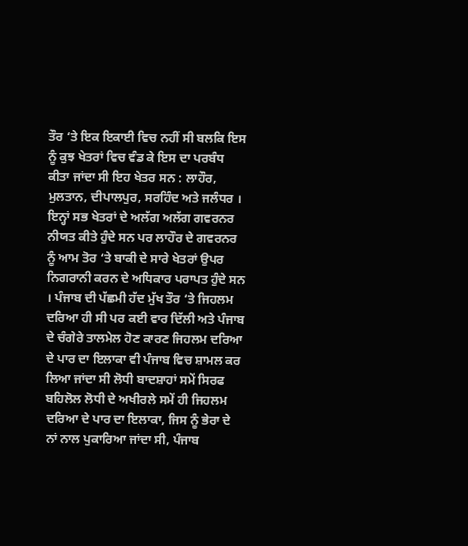ਤੌਰ ‘ਤੇ ਇਕ ਇਕਾਈ ਵਿਚ ਨਹੀਂ ਸੀ ਬਲਕਿ ਇਸ ਨੂੰ ਕੁਝ ਖੇਤਰਾਂ ਵਿਚ ਵੰਡ ਕੇ ਇਸ ਦਾ ਪਰਬੰਧ ਕੀਤਾ ਜਾਂਦਾ ਸੀ ਇਹ ਖੇਤਰ ਸਨ : ਲਾਹੌਰ, ਮੁਲਤਾਨ, ਦੀਪਾਲਪੁਰ, ਸਰਹਿੰਦ ਅਤੇ ਜਲੰਧਰ । ਇਨ੍ਹਾਂ ਸਭ ਖੇਤਰਾਂ ਦੇ ਅਲੱਗ ਅਲੱਗ ਗਵਰਨਰ ਨੀਯਤ ਕੀਤੇ ਹੁੰਦੇ ਸਨ ਪਰ ਲਾਹੌਰ ਦੇ ਗਵਰਨਰ ਨੂੰ ਆਮ ਤੋਰ ‘ਤੇ ਬਾਕੀ ਦੇ ਸਾਰੇ ਖੇਤਰਾਂ ਉਪਰ ਨਿਗਰਾਨੀ ਕਰਨ ਦੇ ਅਧਿਕਾਰ ਪਰਾਪਤ ਹੁੰਦੇ ਸਨ । ਪੰਜਾਬ ਦੀ ਪੱਛਮੀ ਹੱਦ ਮੁੱਖ ਤੌਰ ‘ਤੇ ਜਿਹਲਮ ਦਰਿਆ ਹੀ ਸੀ ਪਰ ਕਈ ਵਾਰ ਦਿੱਲੀ ਅਤੇ ਪੰਜਾਬ ਦੇ ਚੰਗੇਰੇ ਤਾਲਮੇਲ ਹੋਣ ਕਾਰਣ ਜਿਹਲਮ ਦਰਿਆ ਦੇ ਪਾਰ ਦਾ ਇਲਾਕਾ ਵੀ ਪੰਜਾਬ ਵਿਚ ਸ਼ਾਮਲ ਕਰ ਲਿਆ ਜਾਂਦਾ ਸੀ ਲੋਧੀ ਬਾਦਸ਼ਾਹਾਂ ਸਮੇਂ ਸਿਰਫ ਬਹਿਲੋਲ ਲੋਧੀ ਦੇ ਅਖੀਰਲੇ ਸਮੇਂ ਹੀ ਜਿਹਲਮ ਦਰਿਆ ਦੇ ਪਾਰ ਦਾ ਇਲਾਕਾ, ਜਿਸ ਨੂੰ ਭੇਰਾ ਦੇ ਨਾਂ ਨਾਲ ਪੁਕਾਰਿਆ ਜਾਂਦਾ ਸੀ, ਪੰਜਾਬ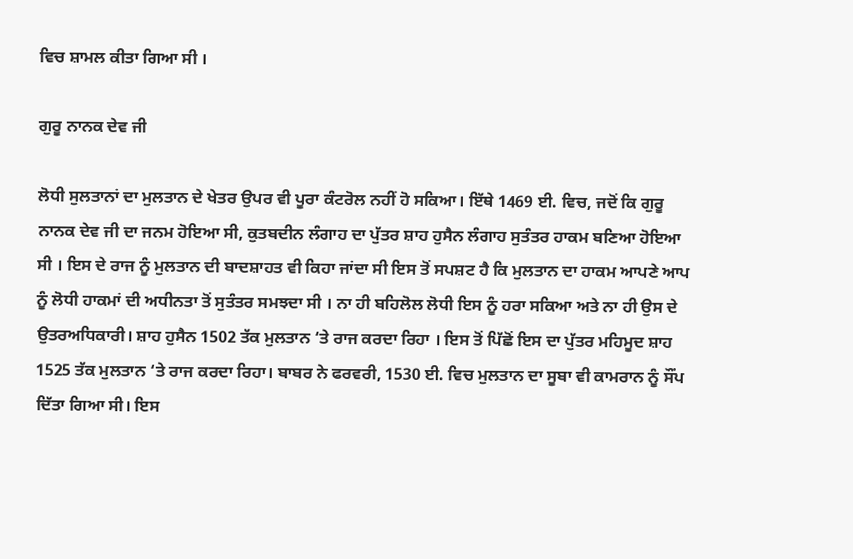ਵਿਚ ਸ਼ਾਮਲ ਕੀਤਾ ਗਿਆ ਸੀ ।

ਗੁਰੂ ਨਾਨਕ ਦੇਵ ਜੀ

ਲੋਧੀ ਸੁਲਤਾਨਾਂ ਦਾ ਮੁਲਤਾਨ ਦੇ ਖੇਤਰ ਉਪਰ ਵੀ ਪੂਰਾ ਕੰਟਰੋਲ ਨਹੀਂ ਹੋ ਸਕਿਆ। ਇੱਥੇ 1469 ਈ. ਵਿਚ, ਜਦੋਂ ਕਿ ਗੁਰੂ ਨਾਨਕ ਦੇਵ ਜੀ ਦਾ ਜਨਮ ਹੋਇਆ ਸੀ, ਕੁਤਬਦੀਨ ਲੰਗਾਹ ਦਾ ਪੁੱਤਰ ਸ਼ਾਹ ਹੁਸੈਨ ਲੰਗਾਹ ਸੁਤੰਤਰ ਹਾਕਮ ਬਣਿਆ ਹੋਇਆ ਸੀ । ਇਸ ਦੇ ਰਾਜ ਨੂੰ ਮੁਲਤਾਨ ਦੀ ਬਾਦਸ਼ਾਹਤ ਵੀ ਕਿਹਾ ਜਾਂਦਾ ਸੀ ਇਸ ਤੋਂ ਸਪਸ਼ਟ ਹੈ ਕਿ ਮੁਲਤਾਨ ਦਾ ਹਾਕਮ ਆਪਣੇ ਆਪ ਨੂੰ ਲੋਧੀ ਹਾਕਮਾਂ ਦੀ ਅਧੀਨਤਾ ਤੋਂ ਸੁਤੰਤਰ ਸਮਝਦਾ ਸੀ । ਨਾ ਹੀ ਬਹਿਲੋਲ ਲੋਧੀ ਇਸ ਨੂੰ ਹਰਾ ਸਕਿਆ ਅਤੇ ਨਾ ਹੀ ਉਸ ਦੇ ਉਤਰਅਧਿਕਾਰੀ। ਸ਼ਾਹ ਹੁਸੈਨ 1502 ਤੱਕ ਮੁਲਤਾਨ ‘ਤੇ ਰਾਜ ਕਰਦਾ ਰਿਹਾ । ਇਸ ਤੋਂ ਪਿੱਛੋਂ ਇਸ ਦਾ ਪੁੱਤਰ ਮਹਿਮੂਦ ਸ਼ਾਹ 1525 ਤੱਕ ਮੁਲਤਾਨ ‘ਤੇ ਰਾਜ ਕਰਦਾ ਰਿਹਾ। ਬਾਬਰ ਨੇ ਫਰਵਰੀ, 1530 ਈ. ਵਿਚ ਮੁਲਤਾਨ ਦਾ ਸੂਬਾ ਵੀ ਕਾਮਰਾਨ ਨੂੰ ਸੌਂਪ ਦਿੱਤਾ ਗਿਆ ਸੀ। ਇਸ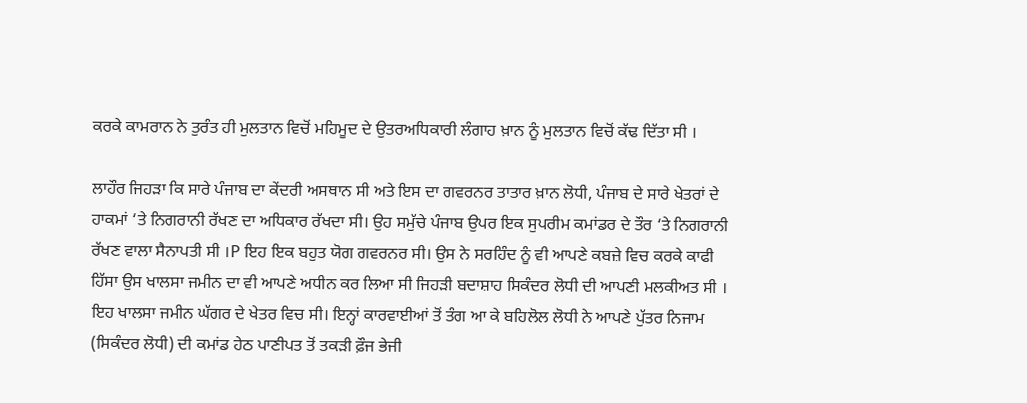ਕਰਕੇ ਕਾਮਰਾਨ ਨੇ ਤੁਰੰਤ ਹੀ ਮੁਲਤਾਨ ਵਿਚੋਂ ਮਹਿਮੂਦ ਦੇ ਉਤਰਅਧਿਕਾਰੀ ਲੰਗਾਹ ਖ਼ਾਨ ਨੂੰ ਮੁਲਤਾਨ ਵਿਚੋਂ ਕੱਢ ਦਿੱਤਾ ਸੀ ।

ਲਾਹੌਰ ਜਿਹੜਾ ਕਿ ਸਾਰੇ ਪੰਜਾਬ ਦਾ ਕੇਂਦਰੀ ਅਸਥਾਨ ਸੀ ਅਤੇ ਇਸ ਦਾ ਗਵਰਨਰ ਤਾਤਾਰ ਖ਼ਾਨ ਲੋਧੀ, ਪੰਜਾਬ ਦੇ ਸਾਰੇ ਖੇਤਰਾਂ ਦੇ ਹਾਕਮਾਂ ‘ਤੇ ਨਿਗਰਾਨੀ ਰੱਖਣ ਦਾ ਅਧਿਕਾਰ ਰੱਖਦਾ ਸੀ। ਉਹ ਸਮੁੱਚੇ ਪੰਜਾਬ ਉਪਰ ਇਕ ਸੁਪਰੀਮ ਕਮਾਂਡਰ ਦੇ ਤੌਰ ‘ਤੇ ਨਿਗਰਾਨੀ ਰੱਖਣ ਵਾਲਾ ਸੈਨਾਪਤੀ ਸੀ ।P ਇਹ ਇਕ ਬਹੁਤ ਯੋਗ ਗਵਰਨਰ ਸੀ। ਉਸ ਨੇ ਸਰਹਿੰਦ ਨੂੰ ਵੀ ਆਪਣੇ ਕਬਜ਼ੇ ਵਿਚ ਕਰਕੇ ਕਾਫੀ ਹਿੱਸਾ ਉਸ ਖਾਲਸਾ ਜਮੀਨ ਦਾ ਵੀ ਆਪਣੇ ਅਧੀਨ ਕਰ ਲਿਆ ਸੀ ਜਿਹੜੀ ਬਦਾਸ਼ਾਹ ਸਿਕੰਦਰ ਲੋਧੀ ਦੀ ਆਪਣੀ ਮਲਕੀਅਤ ਸੀ । ਇਹ ਖਾਲਸਾ ਜਮੀਨ ਘੱਗਰ ਦੇ ਖੇਤਰ ਵਿਚ ਸੀ। ਇਨ੍ਹਾਂ ਕਾਰਵਾਈਆਂ ਤੋਂ ਤੰਗ ਆ ਕੇ ਬਹਿਲੋਲ ਲੋਧੀ ਨੇ ਆਪਣੇ ਪੁੱਤਰ ਨਿਜਾਮ (ਸਿਕੰਦਰ ਲੋਧੀ) ਦੀ ਕਮਾਂਡ ਹੇਠ ਪਾਣੀਪਤ ਤੋਂ ਤਕੜੀ ਫ਼ੌਜ ਭੇਜੀ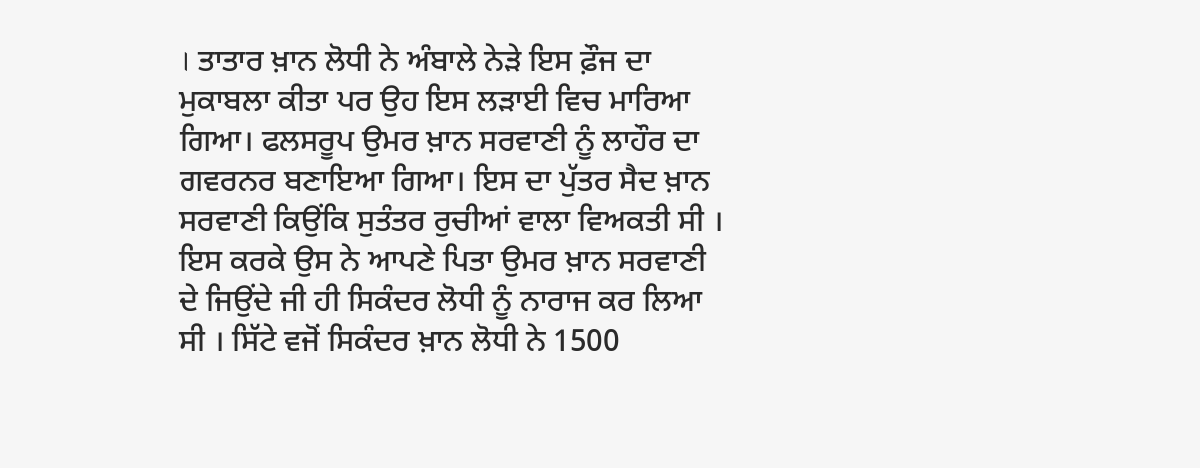। ਤਾਤਾਰ ਖ਼ਾਨ ਲੋਧੀ ਨੇ ਅੰਬਾਲੇ ਨੇੜੇ ਇਸ ਫ਼ੌਜ ਦਾ ਮੁਕਾਬਲਾ ਕੀਤਾ ਪਰ ਉਹ ਇਸ ਲੜਾਈ ਵਿਚ ਮਾਰਿਆ ਗਿਆ। ਫਲਸਰੂਪ ਉਮਰ ਖ਼ਾਨ ਸਰਵਾਣੀ ਨੂੰ ਲਾਹੌਰ ਦਾ ਗਵਰਨਰ ਬਣਾਇਆ ਗਿਆ। ਇਸ ਦਾ ਪੁੱਤਰ ਸੈਦ ਖ਼ਾਨ ਸਰਵਾਣੀ ਕਿਉਂਕਿ ਸੁਤੰਤਰ ਰੁਚੀਆਂ ਵਾਲਾ ਵਿਅਕਤੀ ਸੀ । ਇਸ ਕਰਕੇ ਉਸ ਨੇ ਆਪਣੇ ਪਿਤਾ ਉਮਰ ਖ਼ਾਨ ਸਰਵਾਣੀ ਦੇ ਜਿਉਂਦੇ ਜੀ ਹੀ ਸਿਕੰਦਰ ਲੋਧੀ ਨੂੰ ਨਾਰਾਜ ਕਰ ਲਿਆ ਸੀ । ਸਿੱਟੇ ਵਜੋਂ ਸਿਕੰਦਰ ਖ਼ਾਨ ਲੋਧੀ ਨੇ 1500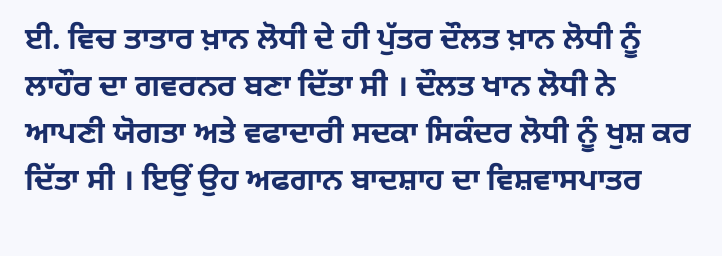ਈ. ਵਿਚ ਤਾਤਾਰ ਖ਼ਾਨ ਲੋਧੀ ਦੇ ਹੀ ਪੁੱਤਰ ਦੌਲਤ ਖ਼ਾਨ ਲੋਧੀ ਨੂੰ ਲਾਹੌਰ ਦਾ ਗਵਰਨਰ ਬਣਾ ਦਿੱਤਾ ਸੀ । ਦੌਲਤ ਖਾਨ ਲੋਧੀ ਨੇ ਆਪਣੀ ਯੋਗਤਾ ਅਤੇ ਵਫਾਦਾਰੀ ਸਦਕਾ ਸਿਕੰਦਰ ਲੋਧੀ ਨੂੰ ਖੁਸ਼ ਕਰ ਦਿੱਤਾ ਸੀ । ਇਉਂ ਉਹ ਅਫਗਾਨ ਬਾਦਸ਼ਾਹ ਦਾ ਵਿਸ਼ਵਾਸਪਾਤਰ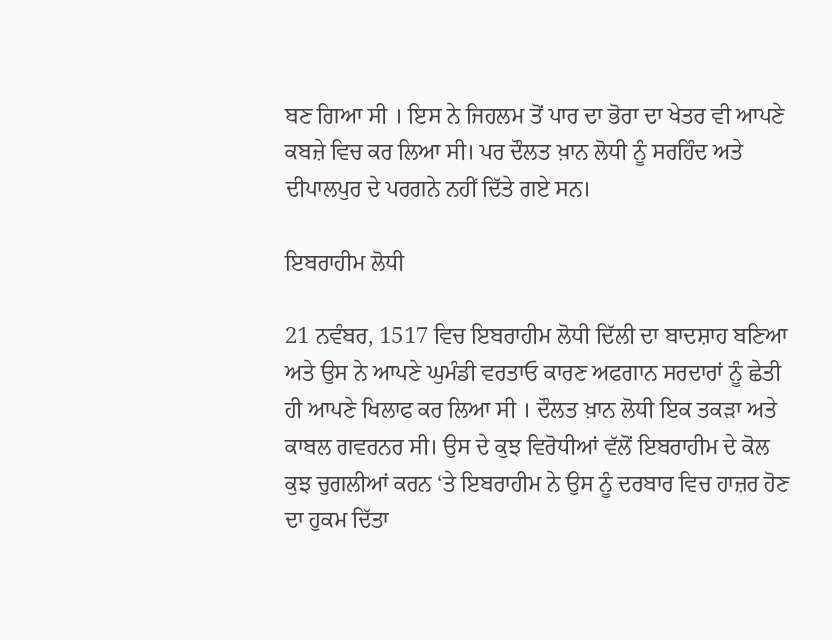ਬਣ ਗਿਆ ਸੀ । ਇਸ ਨੇ ਜਿਹਲਮ ਤੋਂ ਪਾਰ ਦਾ ਭੋਰਾ ਦਾ ਖੇਤਰ ਵੀ ਆਪਣੇ ਕਬਜ਼ੇ ਵਿਚ ਕਰ ਲਿਆ ਸੀ। ਪਰ ਦੌਲਤ ਖ਼ਾਨ ਲੋਧੀ ਨੂੰ ਸਰਹਿੰਦ ਅਤੇ ਦੀਪਾਲਪੁਰ ਦੇ ਪਰਗਨੇ ਨਹੀਂ ਦਿੱਤੇ ਗਏ ਸਨ।

ਇਬਰਾਹੀਮ ਲੋਧੀ

21 ਨਵੰਬਰ, 1517 ਵਿਚ ਇਬਰਾਹੀਮ ਲੋਧੀ ਦਿੱਲੀ ਦਾ ਬਾਦਸ਼ਾਹ ਬਣਿਆ ਅਤੇ ਉਸ ਨੇ ਆਪਣੇ ਘੁਮੰਡੀ ਵਰਤਾਓ ਕਾਰਣ ਅਫਗਾਨ ਸਰਦਾਰਾਂ ਨੂੰ ਛੇਤੀ ਹੀ ਆਪਣੇ ਖਿਲਾਫ ਕਰ ਲਿਆ ਸੀ । ਦੌਲਤ ਖ਼ਾਨ ਲੋਧੀ ਇਕ ਤਕੜਾ ਅਤੇ ਕਾਬਲ ਗਵਰਨਰ ਸੀ। ਉਸ ਦੇ ਕੁਝ ਵਿਰੋਧੀਆਂ ਵੱਲੋਂ ਇਬਰਾਹੀਮ ਦੇ ਕੋਲ ਕੁਝ ਚੁਗਲੀਆਂ ਕਰਨ ‘ਤੇ ਇਬਰਾਹੀਮ ਨੇ ਉਸ ਨੂੰ ਦਰਬਾਰ ਵਿਚ ਹਾਜ਼ਰ ਹੋਣ ਦਾ ਹੁਕਮ ਦਿੱਤਾ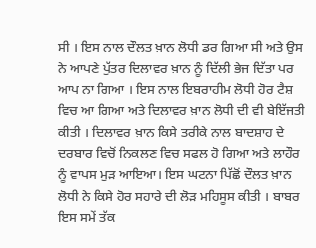ਸੀ । ਇਸ ਨਾਲ ਦੌਲਤ ਖ਼ਾਨ ਲੋਧੀ ਡਰ ਗਿਆ ਸੀ ਅਤੇ ਉਸ ਨੇ ਆਪਣੇ ਪੁੱਤਰ ਦਿਲਾਵਰ ਖ਼ਾਨ ਨੂੰ ਦਿੱਲੀ ਭੇਜ ਦਿੱਤਾ ਪਰ ਆਪ ਨਾ ਗਿਆ । ਇਸ ਨਾਲ ਇਬਰਾਹੀਮ ਲੋਧੀ ਹੋਰ ਟੈਸ਼ ਵਿਚ ਆ ਗਿਆ ਅਤੇ ਦਿਲਾਵਰ ਖ਼ਾਨ ਲੋਧੀ ਦੀ ਵੀ ਬੇਇੱਜਤੀ ਕੀਤੀ । ਦਿਲਾਵਰ ਖ਼ਾਨ ਕਿਸੇ ਤਰੀਕੇ ਨਾਲ ਬਾਦਸ਼ਾਹ ਦੇ ਦਰਬਾਰ ਵਿਚੋਂ ਨਿਕਲਣ ਵਿਚ ਸਫਲ ਹੋ ਗਿਆ ਅਤੇ ਲਾਹੌਰ ਨੂੰ ਵਾਪਸ ਮੁੜ ਆਇਆ। ਇਸ ਘਟਨਾ ਪਿੱਛੋਂ ਦੌਲਤ ਖ਼ਾਨ ਲੋਧੀ ਨੇ ਕਿਸੇ ਹੋਰ ਸਹਾਰੇ ਦੀ ਲੋੜ ਮਹਿਸੂਸ ਕੀਤੀ । ਬਾਬਰ ਇਸ ਸਮੇਂ ਤੱਕ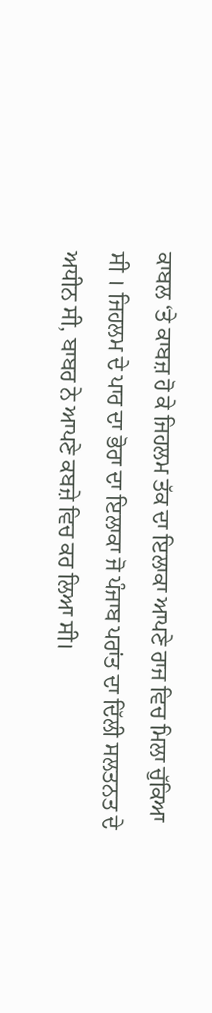ਕਾਬਲ ‘ਤੇ ਕਾਬਜ਼ ਹੋ ਕੇ ਜਿਹਲਮ ਤੱਕ ਦਾ ਇਲਾਕਾ ਆਪਣੇ ਰਾਜ ਵਿਚ ਮਿਲਾ ਚੁੱਕਿਆ ਸੀ । ਜਿਹਲਮ ਦੇ ਪਾਰ ਦਾ ਭੋਰਾ ਦਾ ਇਲਾਕਾ ਜੋ ਪੰਜਾਬ ਪਰਾਂਤ ਦਾ ਦਿੱਲੀ ਸਲਤਨਤ ਦੇ ਅਧੀਨ ਸੀ, ਬਾਬਰ ਨੇ ਆਪਣੇ ਕਬਜ਼ੇ ਵਿਚ ਕਰ ਲਿਆ ਸੀ।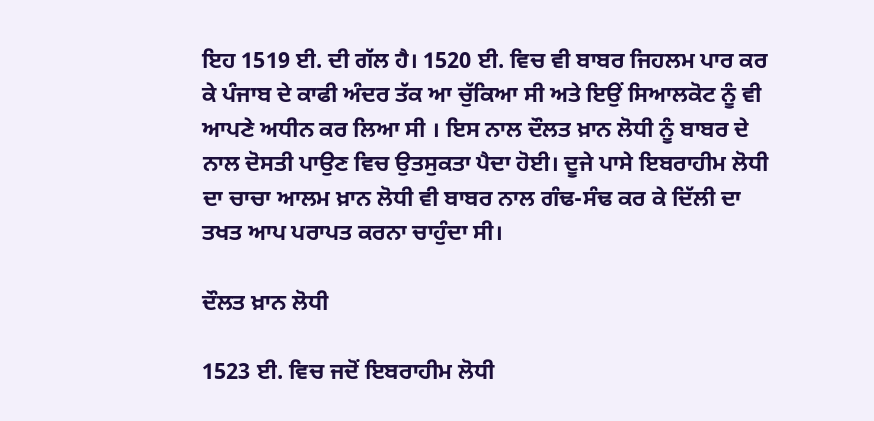ਇਹ 1519 ਈ. ਦੀ ਗੱਲ ਹੈ। 1520 ਈ. ਵਿਚ ਵੀ ਬਾਬਰ ਜਿਹਲਮ ਪਾਰ ਕਰ ਕੇ ਪੰਜਾਬ ਦੇ ਕਾਫੀ ਅੰਦਰ ਤੱਕ ਆ ਚੁੱਕਿਆ ਸੀ ਅਤੇ ਇਉਂ ਸਿਆਲਕੋਟ ਨੂੰ ਵੀ ਆਪਣੇ ਅਧੀਨ ਕਰ ਲਿਆ ਸੀ । ਇਸ ਨਾਲ ਦੌਲਤ ਖ਼ਾਨ ਲੋਧੀ ਨੂੰ ਬਾਬਰ ਦੇ ਨਾਲ ਦੋਸਤੀ ਪਾਉਣ ਵਿਚ ਉਤਸੁਕਤਾ ਪੈਦਾ ਹੋਈ। ਦੂਜੇ ਪਾਸੇ ਇਬਰਾਹੀਮ ਲੋਧੀ ਦਾ ਚਾਚਾ ਆਲਮ ਖ਼ਾਨ ਲੋਧੀ ਵੀ ਬਾਬਰ ਨਾਲ ਗੰਢ-ਸੰਢ ਕਰ ਕੇ ਦਿੱਲੀ ਦਾ ਤਖਤ ਆਪ ਪਰਾਪਤ ਕਰਨਾ ਚਾਹੁੰਦਾ ਸੀ।

ਦੌਲਤ ਖ਼ਾਨ ਲੋਧੀ

1523 ਈ. ਵਿਚ ਜਦੋਂ ਇਬਰਾਹੀਮ ਲੋਧੀ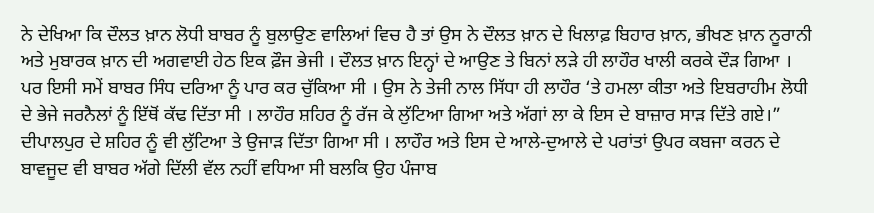ਨੇ ਦੇਖਿਆ ਕਿ ਦੌਲਤ ਖ਼ਾਨ ਲੋਧੀ ਬਾਬਰ ਨੂੰ ਬੁਲਾਉਣ ਵਾਲਿਆਂ ਵਿਚ ਹੈ ਤਾਂ ਉਸ ਨੇ ਦੌਲਤ ਖ਼ਾਨ ਦੇ ਖਿਲਾਫ਼ ਬਿਹਾਰ ਖ਼ਾਨ, ਭੀਖਣ ਖ਼ਾਨ ਨੂਰਾਨੀ ਅਤੇ ਮੁਬਾਰਕ ਖ਼ਾਨ ਦੀ ਅਗਵਾਈ ਹੇਠ ਇਕ ਫ਼ੌਜ ਭੇਜੀ । ਦੌਲਤ ਖ਼ਾਨ ਇਨ੍ਹਾਂ ਦੇ ਆਉਣ ਤੇ ਬਿਨਾਂ ਲੜੇ ਹੀ ਲਾਹੌਰ ਖਾਲੀ ਕਰਕੇ ਦੌੜ ਗਿਆ । ਪਰ ਇਸੀ ਸਮੇਂ ਬਾਬਰ ਸਿੰਧ ਦਰਿਆ ਨੂੰ ਪਾਰ ਕਰ ਚੁੱਕਿਆ ਸੀ । ਉਸ ਨੇ ਤੇਜੀ ਨਾਲ ਸਿੱਧਾ ਹੀ ਲਾਹੌਰ ‘ਤੇ ਹਮਲਾ ਕੀਤਾ ਅਤੇ ਇਬਰਾਹੀਮ ਲੋਧੀ ਦੇ ਭੇਜੇ ਜਰਨੈਲਾਂ ਨੂੰ ਇੱਥੋਂ ਕੱਢ ਦਿੱਤਾ ਸੀ । ਲਾਹੌਰ ਸ਼ਹਿਰ ਨੂੰ ਰੱਜ ਕੇ ਲੁੱਟਿਆ ਗਿਆ ਅਤੇ ਅੱਗਾਂ ਲਾ ਕੇ ਇਸ ਦੇ ਬਾਜ਼ਾਰ ਸਾੜ ਦਿੱਤੇ ਗਏ।” ਦੀਪਾਲਪੁਰ ਦੇ ਸ਼ਹਿਰ ਨੂੰ ਵੀ ਲੁੱਟਿਆ ਤੇ ਉਜਾੜ ਦਿੱਤਾ ਗਿਆ ਸੀ । ਲਾਹੌਰ ਅਤੇ ਇਸ ਦੇ ਆਲੇ-ਦੁਆਲੇ ਦੇ ਪਰਾਂਤਾਂ ਉਪਰ ਕਬਜਾ ਕਰਨ ਦੇ ਬਾਵਜੂਦ ਵੀ ਬਾਬਰ ਅੱਗੇ ਦਿੱਲੀ ਵੱਲ ਨਹੀਂ ਵਧਿਆ ਸੀ ਬਲਕਿ ਉਹ ਪੰਜਾਬ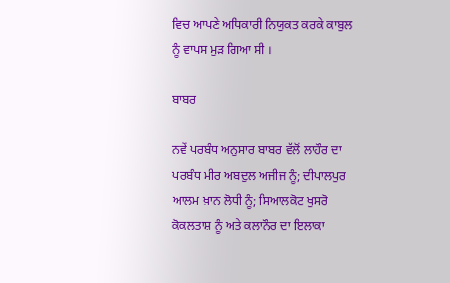ਵਿਚ ਆਪਣੇ ਅਧਿਕਾਰੀ ਨਿਯੁਕਤ ਕਰਕੇ ਕਾਬੁਲ ਨੂੰ ਵਾਪਸ ਮੁੜ ਗਿਆ ਸੀ ।

ਬਾਬਰ

ਨਵੇਂ ਪਰਬੰਧ ਅਨੁਸਾਰ ਬਾਬਰ ਵੱਲੋਂ ਲਾਹੌਰ ਦਾ ਪਰਬੰਧ ਮੀਰ ਅਬਦੁਲ ਅਜੀਜ ਨੂੰ; ਦੀਪਾਲਪੁਰ ਆਲਮ ਖ਼ਾਨ ਲੋਧੀ ਨੂੰ; ਸਿਆਲਕੋਟ ਖੁਸਰੋ ਕੋਕਲਤਾਸ਼ ਨੂੰ ਅਤੇ ਕਲਾਨੌਰ ਦਾ ਇਲਾਕਾ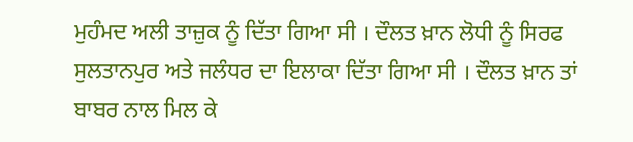ਮੁਹੰਮਦ ਅਲੀ ਤਾਜ਼ੁਕ ਨੂੰ ਦਿੱਤਾ ਗਿਆ ਸੀ । ਦੌਲਤ ਖ਼ਾਨ ਲੋਧੀ ਨੂੰ ਸਿਰਫ ਸੁਲਤਾਨਪੁਰ ਅਤੇ ਜਲੰਧਰ ਦਾ ਇਲਾਕਾ ਦਿੱਤਾ ਗਿਆ ਸੀ । ਦੌਲਤ ਖ਼ਾਨ ਤਾਂ ਬਾਬਰ ਨਾਲ ਮਿਲ ਕੇ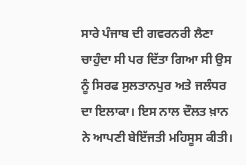ਸਾਰੇ ਪੰਜਾਬ ਦੀ ਗਵਰਨਰੀ ਲੈਣਾ ਚਾਹੁੰਦਾ ਸੀ ਪਰ ਦਿੱਤਾ ਗਿਆ ਸੀ ਉਸ ਨੂੰ ਸਿਰਫ ਸੁਲਤਾਨਪੁਰ ਅਤੇ ਜਲੰਧਰ ਦਾ ਇਲਾਕਾ। ਇਸ ਨਾਲ ਦੌਲਤ ਖ਼ਾਨ ਨੇ ਆਪਣੀ ਬੇਇੱਜਤੀ ਮਹਿਸੂਸ ਕੀਤੀ।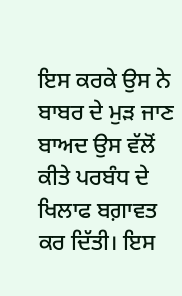ਇਸ ਕਰਕੇ ਉਸ ਨੇ ਬਾਬਰ ਦੇ ਮੁੜ ਜਾਣ ਬਾਅਦ ਉਸ ਵੱਲੋਂ ਕੀਤੇ ਪਰਬੰਧ ਦੇ ਖਿਲਾਫ ਬਗ਼ਾਵਤ ਕਰ ਦਿੱਤੀ। ਇਸ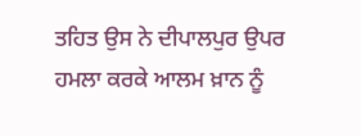ਤਹਿਤ ਉਸ ਨੇ ਦੀਪਾਲਪੁਰ ਉਪਰ ਹਮਲਾ ਕਰਕੇ ਆਲਮ ਖ਼ਾਨ ਨੂੰ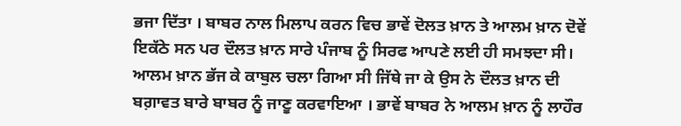ਭਜਾ ਦਿੱਤਾ । ਬਾਬਰ ਨਾਲ ਮਿਲਾਪ ਕਰਨ ਵਿਚ ਭਾਵੇਂ ਦੋਲਤ ਖ਼ਾਨ ਤੇ ਆਲਮ ਖ਼ਾਨ ਦੋਵੇਂ ਇਕੱਠੇ ਸਨ ਪਰ ਦੌਲਤ ਖ਼ਾਨ ਸਾਰੇ ਪੰਜਾਬ ਨੂੰ ਸਿਰਫ ਆਪਣੇ ਲਈ ਹੀ ਸਮਝਦਾ ਸੀ। ਆਲਮ ਖ਼ਾਨ ਭੱਜ ਕੇ ਕਾਬੁਲ ਚਲਾ ਗਿਆ ਸੀ ਜਿੱਥੇ ਜਾ ਕੇ ਉਸ ਨੇ ਦੌਲਤ ਖ਼ਾਨ ਦੀ ਬਗ਼ਾਵਤ ਬਾਰੇ ਬਾਬਰ ਨੂੰ ਜਾਣੂ ਕਰਵਾਇਆ । ਭਾਵੇਂ ਬਾਬਰ ਨੇ ਆਲਮ ਖ਼ਾਨ ਨੂੰ ਲਾਹੌਰ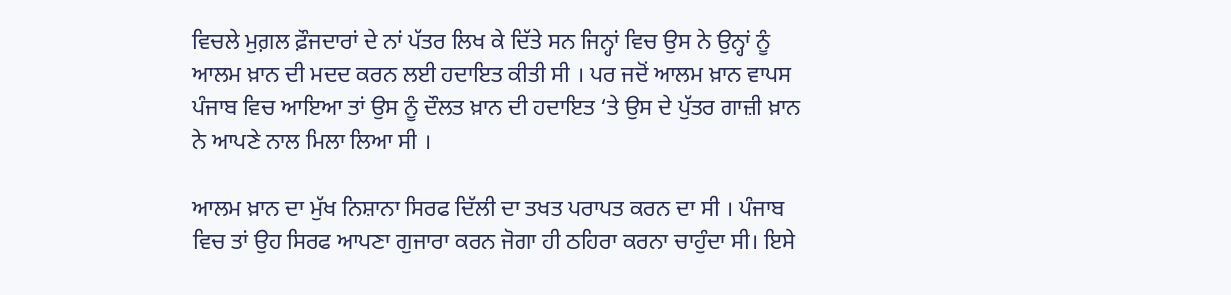ਵਿਚਲੇ ਮੁਗ਼ਲ ਫ਼ੌਜਦਾਰਾਂ ਦੇ ਨਾਂ ਪੱਤਰ ਲਿਖ ਕੇ ਦਿੱਤੇ ਸਨ ਜਿਨ੍ਹਾਂ ਵਿਚ ਉਸ ਨੇ ਉਨ੍ਹਾਂ ਨੂੰ ਆਲਮ ਖ਼ਾਨ ਦੀ ਮਦਦ ਕਰਨ ਲਈ ਹਦਾਇਤ ਕੀਤੀ ਸੀ । ਪਰ ਜਦੋਂ ਆਲਮ ਖ਼ਾਨ ਵਾਪਸ ਪੰਜਾਬ ਵਿਚ ਆਇਆ ਤਾਂ ਉਸ ਨੂੰ ਦੌਲਤ ਖ਼ਾਨ ਦੀ ਹਦਾਇਤ ‘ਤੇ ਉਸ ਦੇ ਪੁੱਤਰ ਗਾਜ਼ੀ ਖ਼ਾਨ ਨੇ ਆਪਣੇ ਨਾਲ ਮਿਲਾ ਲਿਆ ਸੀ ।

ਆਲਮ ਖ਼ਾਨ ਦਾ ਮੁੱਖ ਨਿਸ਼ਾਨਾ ਸਿਰਫ ਦਿੱਲੀ ਦਾ ਤਖਤ ਪਰਾਪਤ ਕਰਨ ਦਾ ਸੀ । ਪੰਜਾਬ ਵਿਚ ਤਾਂ ਉਹ ਸਿਰਫ ਆਪਣਾ ਗੁਜਾਰਾ ਕਰਨ ਜੋਗਾ ਹੀ ਠਹਿਰਾ ਕਰਨਾ ਚਾਹੁੰਦਾ ਸੀ। ਇਸੇ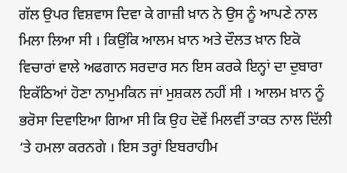ਗੱਲ ਉਪਰ ਵਿਸ਼ਵਾਸ ਦਿਵਾ ਕੇ ਗਾਜ਼ੀ ਖ਼ਾਨ ਨੇ ਉਸ ਨੂੰ ਆਪਣੇ ਨਾਲ ਮਿਲਾ ਲਿਆ ਸੀ । ਕਿਉਂਕਿ ਆਲਮ ਖ਼ਾਨ ਅਤੇ ਦੌਲਤ ਖ਼ਾਨ ਇਕੋ ਵਿਚਾਰਾਂ ਵਾਲੇ ਅਫਗਾਨ ਸਰਦਾਰ ਸਨ ਇਸ ਕਰਕੇ ਇਨ੍ਹਾਂ ਦਾ ਦੁਬਾਰਾ ਇਕੱਠਿਆਂ ਹੋਣਾ ਨਾਮੁਮਕਿਨ ਜਾਂ ਮੁਸ਼ਕਲ ਨਹੀਂ ਸੀ । ਆਲਮ ਖ਼ਾਨ ਨੂੰ ਭਰੋਸਾ ਦਿਵਾਇਆ ਗਿਆ ਸੀ ਕਿ ਉਹ ਦੋਵੇਂ ਮਿਲਵੀਂ ਤਾਕਤ ਨਾਲ ਦਿੱਲੀ ‘ਤੇ ਹਮਲਾ ਕਰਨਗੇ । ਇਸ ਤਰ੍ਹਾਂ ਇਬਰਾਹੀਮ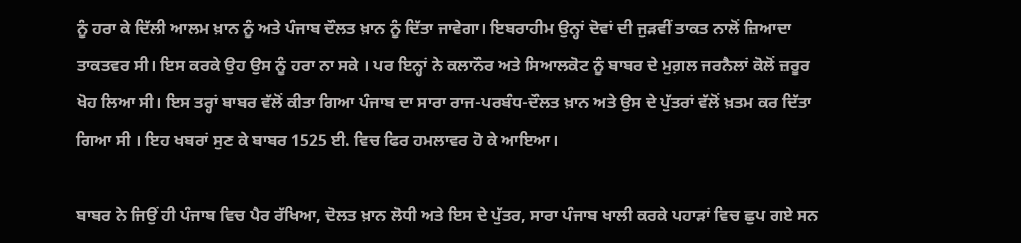ਨੂੰ ਹਰਾ ਕੇ ਦਿੱਲੀ ਆਲਮ ਖ਼ਾਨ ਨੂੰ ਅਤੇ ਪੰਜਾਬ ਦੌਲਤ ਖ਼ਾਨ ਨੂੰ ਦਿੱਤਾ ਜਾਵੇਗਾ। ਇਬਰਾਹੀਮ ਉਨ੍ਹਾਂ ਦੋਵਾਂ ਦੀ ਜੁੜਵੀਂ ਤਾਕਤ ਨਾਲੋਂ ਜ਼ਿਆਦਾ ਤਾਕਤਵਰ ਸੀ। ਇਸ ਕਰਕੇ ਉਹ ਉਸ ਨੂੰ ਹਰਾ ਨਾ ਸਕੇ । ਪਰ ਇਨ੍ਹਾਂ ਨੇ ਕਲਾਨੌਰ ਅਤੇ ਸਿਆਲਕੋਟ ਨੂੰ ਬਾਬਰ ਦੇ ਮੁਗ਼ਲ ਜਰਨੈਲਾਂ ਕੋਲੋਂ ਜ਼ਰੂਰ ਖੋਹ ਲਿਆ ਸੀ। ਇਸ ਤਰ੍ਹਾਂ ਬਾਬਰ ਵੱਲੋਂ ਕੀਤਾ ਗਿਆ ਪੰਜਾਬ ਦਾ ਸਾਰਾ ਰਾਜ-ਪਰਬੰਧ-ਦੌਲਤ ਖ਼ਾਨ ਅਤੇ ਉਸ ਦੇ ਪੁੱਤਰਾਂ ਵੱਲੋਂ ਖ਼ਤਮ ਕਰ ਦਿੱਤਾ ਗਿਆ ਸੀ । ਇਹ ਖਬਰਾਂ ਸੁਣ ਕੇ ਬਾਬਰ 1525 ਈ. ਵਿਚ ਫਿਰ ਹਮਲਾਵਰ ਹੋ ਕੇ ਆਇਆ।

ਬਾਬਰ ਨੇ ਜਿਉਂ ਹੀ ਪੰਜਾਬ ਵਿਚ ਪੈਰ ਰੱਖਿਆ, ਦੋਲਤ ਖ਼ਾਨ ਲੋਧੀ ਅਤੇ ਇਸ ਦੇ ਪੁੱਤਰ, ਸਾਰਾ ਪੰਜਾਬ ਖਾਲੀ ਕਰਕੇ ਪਹਾੜਾਂ ਵਿਚ ਛੁਪ ਗਏ ਸਨ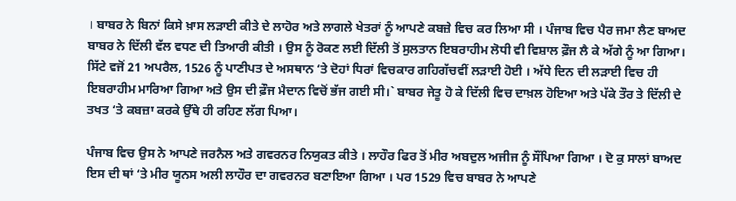। ਬਾਬਰ ਨੇ ਬਿਨਾਂ ਕਿਸੇ ਖ਼ਾਸ ਲੜਾਈ ਕੀਤੇ ਦੇ ਲਾਹੋਰ ਅਤੇ ਲਾਗਲੇ ਖੇਤਰਾਂ ਨੂੰ ਆਪਣੇ ਕਬਜ਼ੇ ਵਿਚ ਕਰ ਲਿਆ ਸੀ । ਪੰਜਾਬ ਵਿਚ ਪੈਰ ਜਮਾ ਲੈਣ ਬਾਅਦ ਬਾਬਰ ਨੇ ਦਿੱਲੀ ਵੱਲ ਵਧਣ ਦੀ ਤਿਆਰੀ ਕੀਤੀ । ਉਸ ਨੂੰ ਰੋਕਣ ਲਈ ਦਿੱਲੀ ਤੋਂ ਸੁਲਤਾਨ ਇਬਰਾਹੀਮ ਲੋਧੀ ਵੀ ਵਿਸ਼ਾਲ ਫ਼ੌਜ ਲੈ ਕੇ ਅੱਗੇ ਨੂੰ ਆ ਗਿਆ। ਸਿੱਟੇ ਵਜੋਂ 21 ਅਪਰੈਲ, 1526 ਨੂੰ ਪਾਣੀਪਤ ਦੇ ਅਸਥਾਨ ‘ਤੇ ਦੋਹਾਂ ਧਿਰਾਂ ਵਿਚਕਾਰ ਗਹਿਗੱਚਵੀਂ ਲੜਾਈ ਹੋਈ । ਅੱਧੇ ਦਿਨ ਦੀ ਲੜਾਈ ਵਿਚ ਹੀ ਇਬਰਾਹੀਮ ਮਾਰਿਆ ਗਿਆ ਅਤੇ ਉਸ ਦੀ ਫ਼ੌਜ ਮੈਦਾਨ ਵਿਚੋਂ ਭੱਜ ਗਈ ਸੀ।` ਬਾਬਰ ਜੇਤੂ ਹੋ ਕੇ ਦਿੱਲੀ ਵਿਚ ਦਾਖ਼ਲ ਹੋਇਆ ਅਤੇ ਪੱਕੇ ਤੌਰ ਤੇ ਦਿੱਲੀ ਦੇ ਤਖਤ ‘ਤੇ ਕਬਜ਼ਾ ਕਰਕੇ ਉੱਥੇ ਹੀ ਰਹਿਣ ਲੱਗ ਪਿਆ।

ਪੰਜਾਬ ਵਿਚ ਉਸ ਨੇ ਆਪਣੇ ਜਰਨੈਲ ਅਤੇ ਗਵਰਨਰ ਨਿਯੁਕਤ ਕੀਤੇ । ਲਾਹੌਰ ਫਿਰ ਤੋਂ ਮੀਰ ਅਬਦੁਲ ਅਜੀਜ ਨੂੰ ਸੌਂਪਿਆ ਗਿਆ । ਦੋ ਕੁ ਸਾਲਾਂ ਬਾਅਦ ਇਸ ਦੀ ਥਾਂ ‘ਤੇ ਮੀਰ ਯੂਨਸ ਅਲੀ ਲਾਹੌਰ ਦਾ ਗਵਰਨਰ ਬਣਾਇਆ ਗਿਆ । ਪਰ 1529 ਵਿਚ ਬਾਬਰ ਨੇ ਆਪਣੇ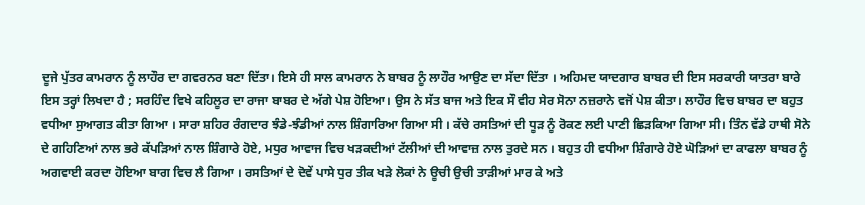ਦੂਜੇ ਪੁੱਤਰ ਕਾਮਰਾਨ ਨੂੰ ਲਾਹੌਰ ਦਾ ਗਵਰਨਰ ਬਣਾ ਦਿੱਤਾ। ਇਸੇ ਹੀ ਸਾਲ ਕਾਮਰਾਨ ਨੇ ਬਾਬਰ ਨੂੰ ਲਾਹੌਰ ਆਉਣ ਦਾ ਸੱਦਾ ਦਿੱਤਾ । ਅਹਿਮਦ ਯਾਦਗਾਰ ਬਾਬਰ ਦੀ ਇਸ ਸਰਕਾਰੀ ਯਾਤਰਾ ਬਾਰੇ ਇਸ ਤਰ੍ਹਾਂ ਲਿਖਦਾ ਹੈ ; ਸਰਹਿੰਦ ਵਿਖੇ ਕਹਿਲੂਰ ਦਾ ਰਾਜਾ ਬਾਬਰ ਦੇ ਅੱਗੇ ਪੇਸ਼ ਹੋਇਆ। ਉਸ ਨੇ ਸੱਤ ਬਾਜ ਅਤੇ ਇਕ ਸੌ ਵੀਹ ਸੇਰ ਸੋਨਾ ਨਜ਼ਰਾਨੇ ਵਜੋਂ ਪੇਸ਼ ਕੀਤਾ। ਲਾਹੌਰ ਵਿਚ ਬਾਬਰ ਦਾ ਬਹੁਤ ਵਧੀਆ ਸੁਆਗਤ ਕੀਤਾ ਗਿਆ । ਸਾਰਾ ਸ਼ਹਿਰ ਰੰਗਦਾਰ ਝੰਡੇ-ਝੰਡੀਆਂ ਨਾਲ ਸ਼ਿੰਗਾਰਿਆ ਗਿਆ ਸੀ । ਕੱਚੇ ਰਸਤਿਆਂ ਦੀ ਧੂੜ ਨੂੰ ਰੋਕਣ ਲਈ ਪਾਣੀ ਛਿੜਕਿਆ ਗਿਆ ਸੀ। ਤਿੰਨ ਵੱਡੇ ਹਾਥੀ ਸੋਨੇ ਦੇ ਗਹਿਣਿਆਂ ਨਾਲ ਭਰੇ ਕੱਪੜਿਆਂ ਨਾਲ ਸ਼ਿੰਗਾਰੇ ਹੋਏ, ਮਧੁਰ ਆਵਾਜ ਵਿਚ ਖੜਕਦੀਆਂ ਟੱਲੀਆਂ ਦੀ ਆਵਾਜ਼ ਨਾਲ ਤੁਰਦੇ ਸਨ । ਬਹੁਤ ਹੀ ਵਧੀਆ ਸ਼ਿੰਗਾਰੇ ਹੋਏ ਘੋੜਿਆਂ ਦਾ ਕਾਫਲਾ ਬਾਬਰ ਨੂੰ ਅਗਵਾਈ ਕਰਦਾ ਹੋਇਆ ਬਾਗ ਵਿਚ ਲੈ ਗਿਆ । ਰਸਤਿਆਂ ਦੇ ਦੋਵੇਂ ਪਾਸੇ ਧੁਰ ਤੀਕ ਖੜੇ ਲੋਕਾਂ ਨੇ ਊਚੀ ਉਚੀ ਤਾੜੀਆਂ ਮਾਰ ਕੇ ਅਤੇ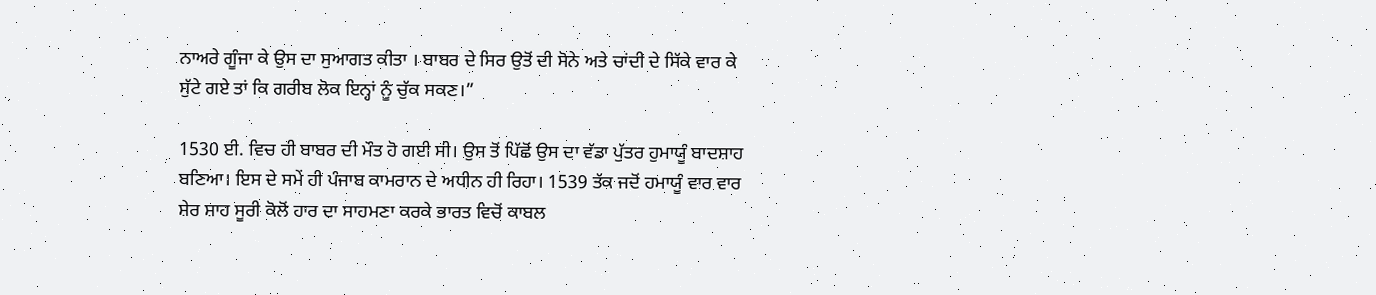ਨਾਅਰੇ ਗੂੰਜਾ ਕੇ ਉਸ ਦਾ ਸੁਆਗਤ ਕੀਤਾ । ਬਾਬਰ ਦੇ ਸਿਰ ਉਤੋਂ ਦੀ ਸੋਨੇ ਅਤੇ ਚਾਂਦੀ ਦੇ ਸਿੱਕੇ ਵਾਰ ਕੇ ਸੁੱਟੇ ਗਏ ਤਾਂ ਕਿ ਗਰੀਬ ਲੋਕ ਇਨ੍ਹਾਂ ਨੂੰ ਚੁੱਕ ਸਕਣ।”

1530 ਈ. ਵਿਚ ਹੀ ਬਾਬਰ ਦੀ ਮੌਤ ਹੋ ਗਈ ਸੀ। ਉਸ ਤੋਂ ਪਿੱਛੋਂ ਉਸ ਦਾ ਵੱਡਾ ਪੁੱਤਰ ਹੁਮਾਯੂੰ ਬਾਦਸ਼ਾਹ ਬਣਿਆ। ਇਸ ਦੇ ਸਮੇਂ ਹੀ ਪੰਜਾਬ ਕਾਮਰਾਨ ਦੇ ਅਧੀਨ ਹੀ ਰਿਹਾ। 1539 ਤੱਕ ਜਦੋਂ ਹਮਾਯੂੰ ਵਾਰ ਵਾਰ ਸ਼ੇਰ ਸ਼ਾਹ ਸੂਰੀ ਕੋਲੋਂ ਹਾਰ ਦਾ ਸਾਹਮਣਾ ਕਰਕੇ ਭਾਰਤ ਵਿਚੋਂ ਕਾਬਲ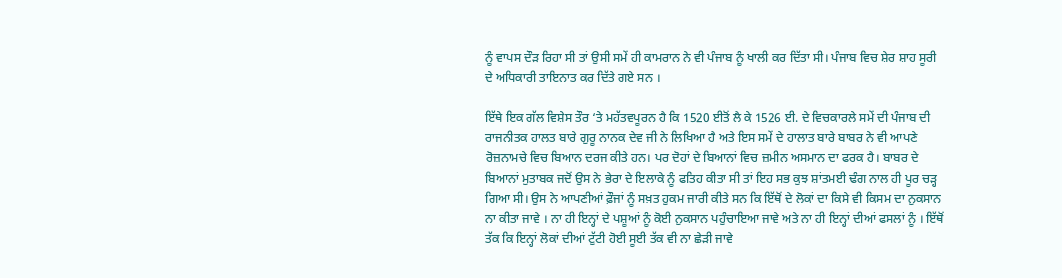ਨੂੰ ਵਾਪਸ ਦੌੜ ਰਿਹਾ ਸੀ ਤਾਂ ਉਸੀ ਸਮੇਂ ਹੀ ਕਾਮਰਾਨ ਨੇ ਵੀ ਪੰਜਾਬ ਨੂੰ ਖਾਲੀ ਕਰ ਦਿੱਤਾ ਸੀ। ਪੰਜਾਬ ਵਿਚ ਸ਼ੇਰ ਸ਼ਾਹ ਸੂਰੀ ਦੇ ਅਧਿਕਾਰੀ ਤਾਇਨਾਤ ਕਰ ਦਿੱਤੇ ਗਏ ਸਨ ।

ਇੱਥੇ ਇਕ ਗੱਲ ਵਿਸ਼ੇਸ ਤੌਰ ‘ਤੇ ਮਹੱਤਵਪੂਰਨ ਹੈ ਕਿ 1520 ਈਤੋਂ ਲੈ ਕੇ 1526 ਈ. ਦੇ ਵਿਚਕਾਰਲੇ ਸਮੇਂ ਦੀ ਪੰਜਾਬ ਦੀ ਰਾਜਨੀਤਕ ਹਾਲਤ ਬਾਰੇ ਗੁਰੂ ਨਾਨਕ ਦੇਵ ਜੀ ਨੇ ਲਿਖਿਆ ਹੈ ਅਤੇ ਇਸ ਸਮੇਂ ਦੇ ਹਾਲਾਤ ਬਾਰੇ ਬਾਬਰ ਨੇ ਵੀ ਆਪਣੇ ਰੋਜ਼ਨਾਮਚੇ ਵਿਚ ਬਿਆਨ ਦਰਜ ਕੀਤੇ ਹਨ। ਪਰ ਦੋਹਾਂ ਦੇ ਬਿਆਨਾਂ ਵਿਚ ਜ਼ਮੀਨ ਅਸਮਾਨ ਦਾ ਫਰਕ ਹੈ। ਬਾਬਰ ਦੇ ਬਿਆਨਾਂ ਮੁਤਾਬਕ ਜਦੋਂ ਉਸ ਨੇ ਭੇਰਾ ਦੇ ਇਲਾਕੇ ਨੂੰ ਫਤਿਹ ਕੀਤਾ ਸੀ ਤਾਂ ਇਹ ਸਭ ਕੁਝ ਸ਼ਾਂਤਮਈ ਢੰਗ ਨਾਲ ਹੀ ਪੂਰ ਚੜ੍ਹ ਗਿਆ ਸੀ। ਉਸ ਨੇ ਆਪਣੀਆਂ ਫ਼ੌਜਾਂ ਨੂੰ ਸਖ਼ਤ ਹੁਕਮ ਜਾਰੀ ਕੀਤੇ ਸਨ ਕਿ ਇੱਥੋਂ ਦੇ ਲੋਕਾਂ ਦਾ ਕਿਸੇ ਵੀ ਕਿਸਮ ਦਾ ਨੁਕਸਾਨ ਨਾ ਕੀਤਾ ਜਾਵੇ । ਨਾ ਹੀ ਇਨ੍ਹਾਂ ਦੇ ਪਸ਼ੂਆਂ ਨੂੰ ਕੋਈ ਨੁਕਸਾਨ ਪਹੁੰਚਾਇਆ ਜਾਵੇ ਅਤੇ ਨਾ ਹੀ ਇਨ੍ਹਾਂ ਦੀਆਂ ਫਸਲਾਂ ਨੂੰ । ਇੱਥੋਂ ਤੱਕ ਕਿ ਇਨ੍ਹਾਂ ਲੋਕਾਂ ਦੀਆਂ ਟੁੱਟੀ ਹੋਈ ਸੂਈ ਤੱਕ ਵੀ ਨਾ ਛੇੜੀ ਜਾਵੇ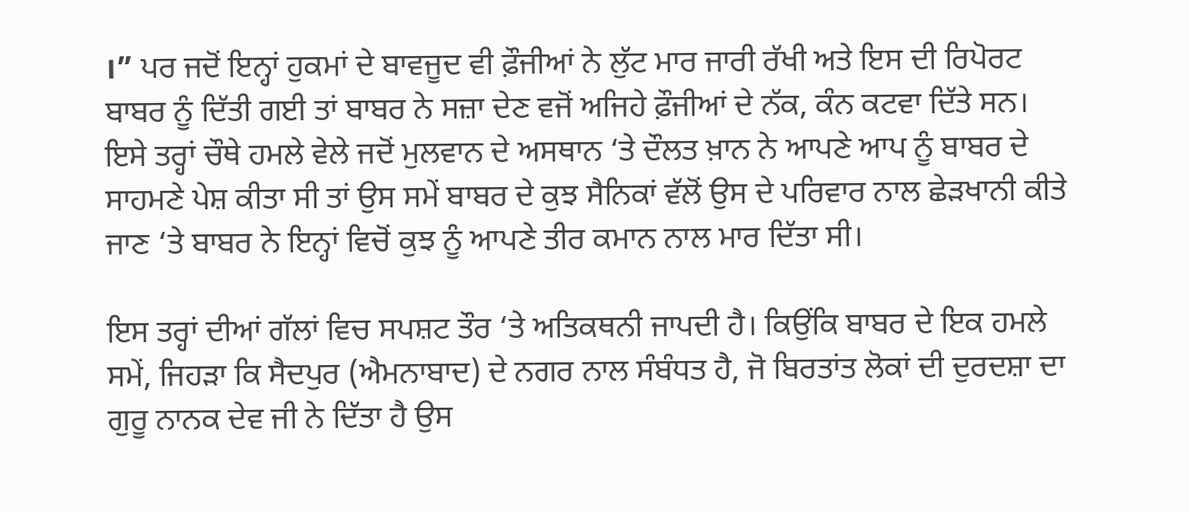।” ਪਰ ਜਦੋਂ ਇਨ੍ਹਾਂ ਹੁਕਮਾਂ ਦੇ ਬਾਵਜੂਦ ਵੀ ਫ਼ੌਜੀਆਂ ਨੇ ਲੁੱਟ ਮਾਰ ਜਾਰੀ ਰੱਖੀ ਅਤੇ ਇਸ ਦੀ ਰਿਪੋਰਟ ਬਾਬਰ ਨੂੰ ਦਿੱਤੀ ਗਈ ਤਾਂ ਬਾਬਰ ਨੇ ਸਜ਼ਾ ਦੇਣ ਵਜੋਂ ਅਜਿਹੇ ਫ਼ੌਜੀਆਂ ਦੇ ਨੱਕ, ਕੰਨ ਕਟਵਾ ਦਿੱਤੇ ਸਨ। ਇਸੇ ਤਰ੍ਹਾਂ ਚੌਥੇ ਹਮਲੇ ਵੇਲੇ ਜਦੋਂ ਮੁਲਵਾਨ ਦੇ ਅਸਥਾਨ ‘ਤੇ ਦੌਲਤ ਖ਼ਾਨ ਨੇ ਆਪਣੇ ਆਪ ਨੂੰ ਬਾਬਰ ਦੇ ਸਾਹਮਣੇ ਪੇਸ਼ ਕੀਤਾ ਸੀ ਤਾਂ ਉਸ ਸਮੇਂ ਬਾਬਰ ਦੇ ਕੁਝ ਸੈਨਿਕਾਂ ਵੱਲੋਂ ਉਸ ਦੇ ਪਰਿਵਾਰ ਨਾਲ ਛੇੜਖਾਨੀ ਕੀਤੇ ਜਾਣ ‘ਤੇ ਬਾਬਰ ਨੇ ਇਨ੍ਹਾਂ ਵਿਚੋਂ ਕੁਝ ਨੂੰ ਆਪਣੇ ਤੀਰ ਕਮਾਨ ਨਾਲ ਮਾਰ ਦਿੱਤਾ ਸੀ।

ਇਸ ਤਰ੍ਹਾਂ ਦੀਆਂ ਗੱਲਾਂ ਵਿਚ ਸਪਸ਼ਟ ਤੌਰ ‘ਤੇ ਅਤਿਕਥਨੀ ਜਾਪਦੀ ਹੈ। ਕਿਉਂਕਿ ਬਾਬਰ ਦੇ ਇਕ ਹਮਲੇ ਸਮੇਂ, ਜਿਹੜਾ ਕਿ ਸੈਦਪੁਰ (ਐਮਨਾਬਾਦ) ਦੇ ਨਗਰ ਨਾਲ ਸੰਬੰਧਤ ਹੈ, ਜੋ ਬਿਰਤਾਂਤ ਲੋਕਾਂ ਦੀ ਦੁਰਦਸ਼ਾ ਦਾ ਗੁਰੂ ਨਾਨਕ ਦੇਵ ਜੀ ਨੇ ਦਿੱਤਾ ਹੈ ਉਸ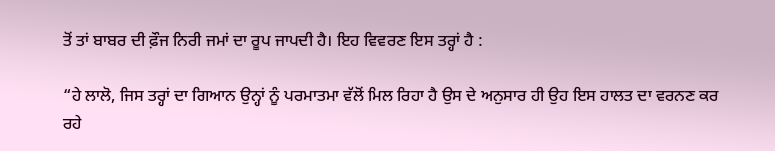ਤੋਂ ਤਾਂ ਬਾਬਰ ਦੀ ਫ਼ੌਜ ਨਿਰੀ ਜਮਾਂ ਦਾ ਰੂਪ ਜਾਪਦੀ ਹੈ। ਇਹ ਵਿਵਰਣ ਇਸ ਤਰ੍ਹਾਂ ਹੈ :

“ਹੇ ਲਾਲੋ, ਜਿਸ ਤਰ੍ਹਾਂ ਦਾ ਗਿਆਨ ਉਨ੍ਹਾਂ ਨੂੰ ਪਰਮਾਤਮਾ ਵੱਲੋਂ ਮਿਲ ਰਿਹਾ ਹੈ ਉਸ ਦੇ ਅਨੁਸਾਰ ਹੀ ਉਹ ਇਸ ਹਾਲਤ ਦਾ ਵਰਨਣ ਕਰ ਰਹੇ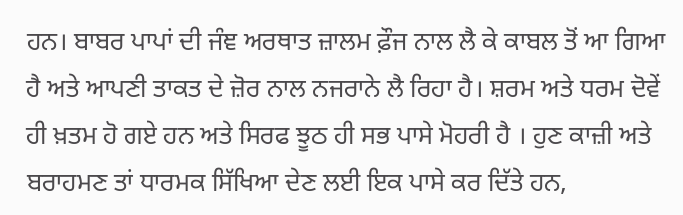ਹਨ। ਬਾਬਰ ਪਾਪਾਂ ਦੀ ਜੰਞ ਅਰਥਾਤ ਜ਼ਾਲਮ ਫ਼ੌਜ ਨਾਲ ਲੈ ਕੇ ਕਾਬਲ ਤੋਂ ਆ ਗਿਆ ਹੈ ਅਤੇ ਆਪਣੀ ਤਾਕਤ ਦੇ ਜ਼ੋਰ ਨਾਲ ਨਜਰਾਨੇ ਲੈ ਰਿਹਾ ਹੈ। ਸ਼ਰਮ ਅਤੇ ਧਰਮ ਦੋਵੇਂ ਹੀ ਖ਼ਤਮ ਹੋ ਗਏ ਹਨ ਅਤੇ ਸਿਰਫ ਝੂਠ ਹੀ ਸਭ ਪਾਸੇ ਮੋਹਰੀ ਹੈ । ਹੁਣ ਕਾਜ਼ੀ ਅਤੇ ਬਰਾਹਮਣ ਤਾਂ ਧਾਰਮਕ ਸਿੱਖਿਆ ਦੇਣ ਲਈ ਇਕ ਪਾਸੇ ਕਰ ਦਿੱਤੇ ਹਨ,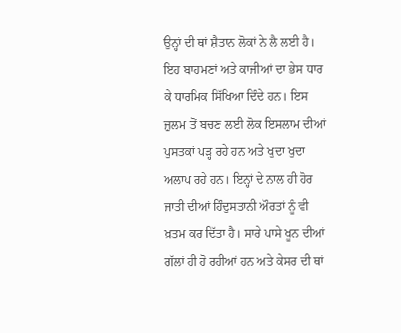ਉਨ੍ਹਾਂ ਦੀ ਥਾਂ ਸ਼ੈਤਾਨ ਲੋਕਾਂ ਨੇ ਲੈ ਲਈ ਹੈ। ਇਹ ਬਾਹਮਣਾਂ ਅਤੇ ਕਾਜੀਆਂ ਦਾ ਭੇਸ ਧਾਰ ਕੇ ਧਾਰਮਿਕ ਸਿੱਖਿਆ ਦਿੰਦੇ ਹਨ। ਇਸ ਜ਼ੁਲਮ ਤੋਂ ਬਚਣ ਲਈ ਲੋਕ ਇਸਲਾਮ ਦੀਆਂ ਪੁਸਤਕਾਂ ਪੜ੍ਹ ਰਹੇ ਹਨ ਅਤੇ ਖੁਦਾ ਖੁਦਾ ਅਲਾਪ ਰਹੇ ਹਨ। ਇਨ੍ਹਾਂ ਦੇ ਨਾਲ ਹੀ ਹੋਰ ਜਾਤੀ ਦੀਆਂ ਹਿੰਦੁਸਤਾਨੀ ਔਰਤਾਂ ਨੂੰ ਵੀ ਖ਼ਤਮ ਕਰ ਦਿੱਤਾ ਹੈ। ਸਾਰੇ ਪਾਸੇ ਖੂਨ ਦੀਆਂ ਗੱਲਾਂ ਹੀ ਹੋ ਰਹੀਆਂ ਹਨ ਅਤੇ ਕੇਸਰ ਦੀ ਥਾਂ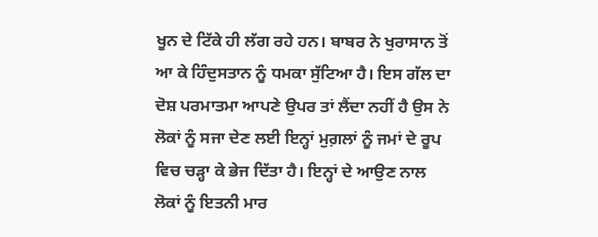ਖੂਨ ਦੇ ਟਿੱਕੇ ਹੀ ਲੱਗ ਰਹੇ ਹਨ। ਬਾਬਰ ਨੇ ਖੁਰਾਸਾਨ ਤੋਂ ਆ ਕੇ ਹਿੰਦੁਸਤਾਨ ਨੂੰ ਧਮਕਾ ਸੁੱਟਿਆ ਹੈ। ਇਸ ਗੱਲ ਦਾ ਦੋਸ਼ ਪਰਮਾਤਮਾ ਆਪਣੇ ਉਪਰ ਤਾਂ ਲੈਂਦਾ ਨਹੀਂ ਹੈ ਉਸ ਨੇ ਲੋਕਾਂ ਨੂੰ ਸਜਾ ਦੇਣ ਲਈ ਇਨ੍ਹਾਂ ਮੁਗ਼ਲਾਂ ਨੂੰ ਜਮਾਂ ਦੇ ਰੂਪ ਵਿਚ ਚੜ੍ਹਾ ਕੇ ਭੇਜ ਦਿੱਤਾ ਹੈ। ਇਨ੍ਹਾਂ ਦੇ ਆਉਣ ਨਾਲ ਲੋਕਾਂ ਨੂੰ ਇਤਨੀ ਮਾਰ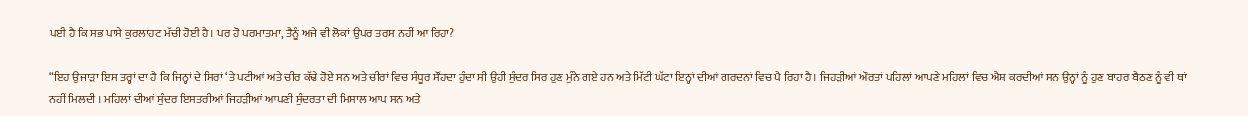ਪਈ ਹੈ ਕਿ ਸਭ ਪਾਸੇ ਕੁਰਲਾਹਟ ਮੱਚੀ ਹੋਈ ਹੈ। ਪਰ ਹੋ ਪਰਮਾਤਮਾ, ਤੈਨੂੰ ਅਜੇ ਵੀ ਲੋਕਾਂ ਉਪਰ ਤਰਸ ਨਹੀਂ ਆ ਰਿਹਾ?

“ਇਹ ਉਜਾੜਾ ਇਸ ਤਰ੍ਹਾਂ ਦਾ ਹੈ ਕਿ ਜਿਨ੍ਹਾਂ ਦੇ ਸਿਰਾਂ ‘ਤੇ ਪਟੀਆਂ ਅਤੇ ਚੀਰ ਕੱਢੇ ਹੋਏ ਸਨ ਅਤੇ ਚੀਰਾਂ ਵਿਚ ਸੰਧੂਰ ਸੌਂਹਦਾ ਹੁੰਦਾ ਸੀ ਉਹੀ ਸੁੰਦਰ ਸਿਰ ਹੁਣ ਮੁੰਨੇ ਗਏ ਹਨ ਅਤੇ ਮਿੱਟੀ ਘੱਟਾ ਇਨ੍ਹਾਂ ਦੀਆਂ ਗਰਦਨਾਂ ਵਿਚ ਪੈ ਰਿਹਾ ਹੈ। ਜਿਹੜੀਆਂ ਔਰਤਾਂ ਪਹਿਲਾਂ ਆਪਣੇ ਮਹਿਲਾਂ ਵਿਚ ਐਸ਼ ਕਰਦੀਆਂ ਸਨ ਉਨ੍ਹਾਂ ਨੂੰ ਹੁਣ ਬਾਹਰ ਬੈਠਣ ਨੂੰ ਵੀ ਥਾਂ ਨਹੀਂ ਮਿਲਦੀ । ਮਹਿਲਾਂ ਦੀਆਂ ਸੁੰਦਰ ਇਸਤਰੀਆਂ ਜਿਹੜੀਆਂ ਆਪਣੀ ਸੁੰਦਰਤਾ ਦੀ ਮਿਸਾਲ ਆਪ ਸਨ ਅਤੇ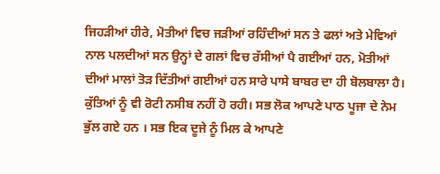ਜਿਹੜੀਆਂ ਹੀਰੇ, ਮੋਤੀਆਂ ਵਿਚ ਜੜੀਆਂ ਰਹਿੰਦੀਆਂ ਸਨ ਤੇ ਫਲਾਂ ਅਤੇ ਮੇਵਿਆਂ ਨਾਲ ਪਲਦੀਆਂ ਸਨ ਉਨ੍ਹਾਂ ਦੇ ਗਲਾਂ ਵਿਚ ਰੱਸੀਆਂ ਪੈ ਗਈਆਂ ਹਨ, ਮੋਤੀਆਂ ਦੀਆਂ ਮਾਲਾਂ ਤੋੜ ਦਿੱਤੀਆਂ ਗਈਆਂ ਹਨ ਸਾਰੇ ਪਾਸੇ ਬਾਬਰ ਦਾ ਹੀ ਬੋਲਬਾਲਾ ਹੈ। ਕੁੱਤਿਆਂ ਨੂੰ ਵੀ ਰੋਟੀ ਨਸੀਬ ਨਹੀਂ ਹੋ ਰਹੀ। ਸਭ ਲੋਕ ਆਪਣੇ ਪਾਠ ਪੂਜਾ ਦੇ ਨੇਮ ਭੁੱਲ ਗਏ ਹਨ । ਸਭ ਇਕ ਦੂਜੇ ਨੂੰ ਮਿਲ ਕੇ ਆਪਣੇ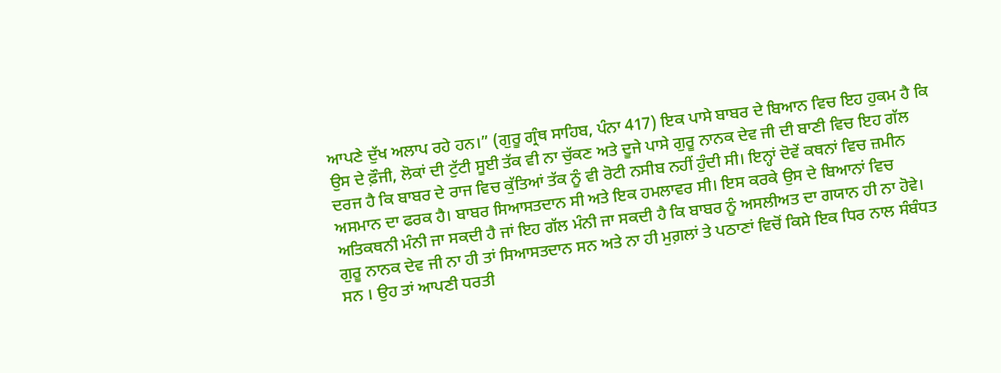ਆਪਣੇ ਦੁੱਖ ਅਲਾਪ ਰਹੇ ਹਨ।” (ਗੁਰੂ ਗ੍ਰੰਥ ਸਾਹਿਬ, ਪੰਨਾ 417) ਇਕ ਪਾਸੇ ਬਾਬਰ ਦੇ ਬਿਆਨ ਵਿਚ ਇਹ ਹੁਕਮ ਹੈ ਕਿ ਉਸ ਦੇ ਫ਼ੌਜੀ, ਲੋਕਾਂ ਦੀ ਟੁੱਟੀ ਸੂਈ ਤੱਕ ਵੀ ਨਾ ਚੁੱਕਣ ਅਤੇ ਦੂਜੇ ਪਾਸੇ ਗੁਰੂ ਨਾਨਕ ਦੇਵ ਜੀ ਦੀ ਬਾਣੀ ਵਿਚ ਇਹ ਗੱਲ ਦਰਜ ਹੈ ਕਿ ਬਾਬਰ ਦੇ ਰਾਜ ਵਿਚ ਕੁੱਤਿਆਂ ਤੱਕ ਨੂੰ ਵੀ ਰੋਟੀ ਨਸੀਬ ਨਹੀਂ ਹੁੰਦੀ ਸੀ। ਇਨ੍ਹਾਂ ਦੋਵੇਂ ਕਥਨਾਂ ਵਿਚ ਜ਼ਮੀਨ ਅਸਮਾਨ ਦਾ ਫਰਕ ਹੈ। ਬਾਬਰ ਸਿਆਸਤਦਾਨ ਸੀ ਅਤੇ ਇਕ ਹਮਲਾਵਰ ਸੀ। ਇਸ ਕਰਕੇ ਉਸ ਦੇ ਬਿਆਨਾਂ ਵਿਚ ਅਤਿਕਥਨੀ ਮੰਨੀ ਜਾ ਸਕਦੀ ਹੈ ਜਾਂ ਇਹ ਗੱਲ ਮੰਨੀ ਜਾ ਸਕਦੀ ਹੈ ਕਿ ਬਾਬਰ ਨੂੰ ਅਸਲੀਅਤ ਦਾ ਗਯਾਨ ਹੀ ਨਾ ਹੋਵੇ। ਗੁਰੂ ਨਾਨਕ ਦੇਵ ਜੀ ਨਾ ਹੀ ਤਾਂ ਸਿਆਸਤਦਾਨ ਸਨ ਅਤੇ ਨਾ ਹੀ ਮੁਗ਼ਲਾਂ ਤੇ ਪਠਾਣਾਂ ਵਿਚੋਂ ਕਿਸੇ ਇਕ ਧਿਰ ਨਾਲ ਸੰਬੰਧਤ ਸਨ । ਉਹ ਤਾਂ ਆਪਣੀ ਧਰਤੀ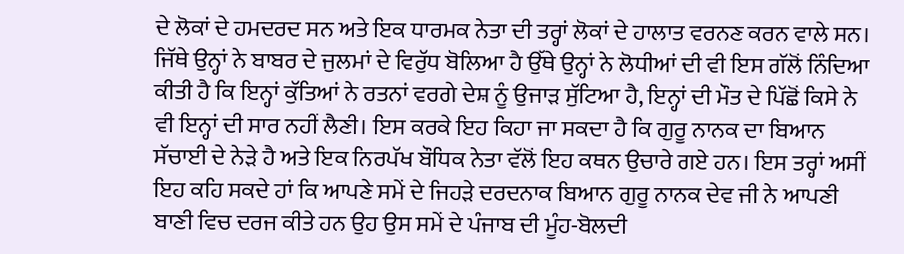ਦੇ ਲੋਕਾਂ ਦੇ ਹਮਦਰਦ ਸਨ ਅਤੇ ਇਕ ਧਾਰਮਕ ਨੇਤਾ ਦੀ ਤਰ੍ਹਾਂ ਲੋਕਾਂ ਦੇ ਹਾਲਾਤ ਵਰਨਣ ਕਰਨ ਵਾਲੇ ਸਨ। ਜਿੱਥੇ ਉਨ੍ਹਾਂ ਨੇ ਬਾਬਰ ਦੇ ਜੁਲਮਾਂ ਦੇ ਵਿਰੁੱਧ ਬੋਲਿਆ ਹੈ ਉੱਥੇ ਉਨ੍ਹਾਂ ਨੇ ਲੋਧੀਆਂ ਦੀ ਵੀ ਇਸ ਗੱਲੋਂ ਨਿੰਦਿਆ ਕੀਤੀ ਹੈ ਕਿ ਇਨ੍ਹਾਂ ਕੁੱਤਿਆਂ ਨੇ ਰਤਨਾਂ ਵਰਗੇ ਦੇਸ਼ ਨੂੰ ਉਜਾੜ ਸੁੱਟਿਆ ਹੈ, ਇਨ੍ਹਾਂ ਦੀ ਮੌਤ ਦੇ ਪਿੱਛੋਂ ਕਿਸੇ ਨੇ ਵੀ ਇਨ੍ਹਾਂ ਦੀ ਸਾਰ ਨਹੀਂ ਲੈਣੀ। ਇਸ ਕਰਕੇ ਇਹ ਕਿਹਾ ਜਾ ਸਕਦਾ ਹੈ ਕਿ ਗੁਰੂ ਨਾਨਕ ਦਾ ਬਿਆਨ ਸੱਚਾਈ ਦੇ ਨੇੜੇ ਹੈ ਅਤੇ ਇਕ ਨਿਰਪੱਖ ਬੌਧਿਕ ਨੇਤਾ ਵੱਲੋਂ ਇਹ ਕਥਨ ਉਚਾਰੇ ਗਏ ਹਨ। ਇਸ ਤਰ੍ਹਾਂ ਅਸੀਂ ਇਹ ਕਹਿ ਸਕਦੇ ਹਾਂ ਕਿ ਆਪਣੇ ਸਮੇਂ ਦੇ ਜਿਹੜੇ ਦਰਦਨਾਕ ਬਿਆਨ ਗੁਰੂ ਨਾਨਕ ਦੇਵ ਜੀ ਨੇ ਆਪਣੀ ਬਾਣੀ ਵਿਚ ਦਰਜ ਕੀਤੇ ਹਨ ਉਹ ਉਸ ਸਮੇਂ ਦੇ ਪੰਜਾਬ ਦੀ ਮੂੰਹ-ਬੋਲਦੀ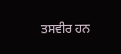ਤਸਵੀਰ ਹਨ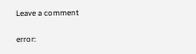Leave a comment

error: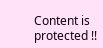Content is protected !!